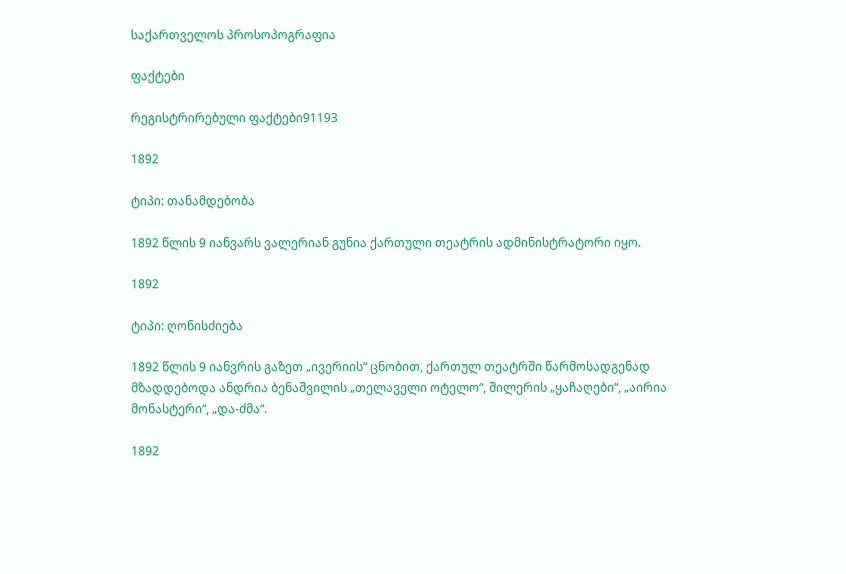საქართველოს პროსოპოგრაფია

ფაქტები

რეგისტრირებული ფაქტები91193

1892

ტიპი: თანამდებობა

1892 წლის 9 იანვარს ვალერიან გუნია ქართული თეატრის ადმინისტრატორი იყო.

1892

ტიპი: ღონისძიება

1892 წლის 9 იანვრის გაზეთ „ივერიის“ ცნობით, ქართულ თეატრში წარმოსადგენად მზადდებოდა ანდრია ბენაშვილის „თელაველი ოტელო“, შილერის „ყაჩაღები“, „აირია მონასტერი“, „და-ძმა“.

1892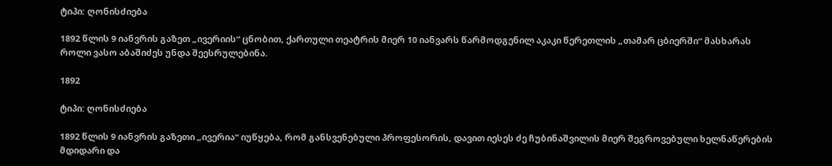ტიპი: ღონისძიება

1892 წლის 9 იანვრის გაზეთ „ივერიის“ ცნობით, ქართული თეატრის მიერ 10 იანვარს წარმოდგენილ აკაკი წერეთლის „თამარ ცბიერში“ მასხარას როლი ვასო აბაშიძეს უნდა შეესრულებინა.

1892

ტიპი: ღონისძიება

1892 წლის 9 იანვრის გაზეთი „ივერია“ იუწყება, რომ განსვენებული პროფესორის, დავით იესეს ძე ჩუბინაშვილის მიერ შეგროვებული ხელნაწერების მდიდარი და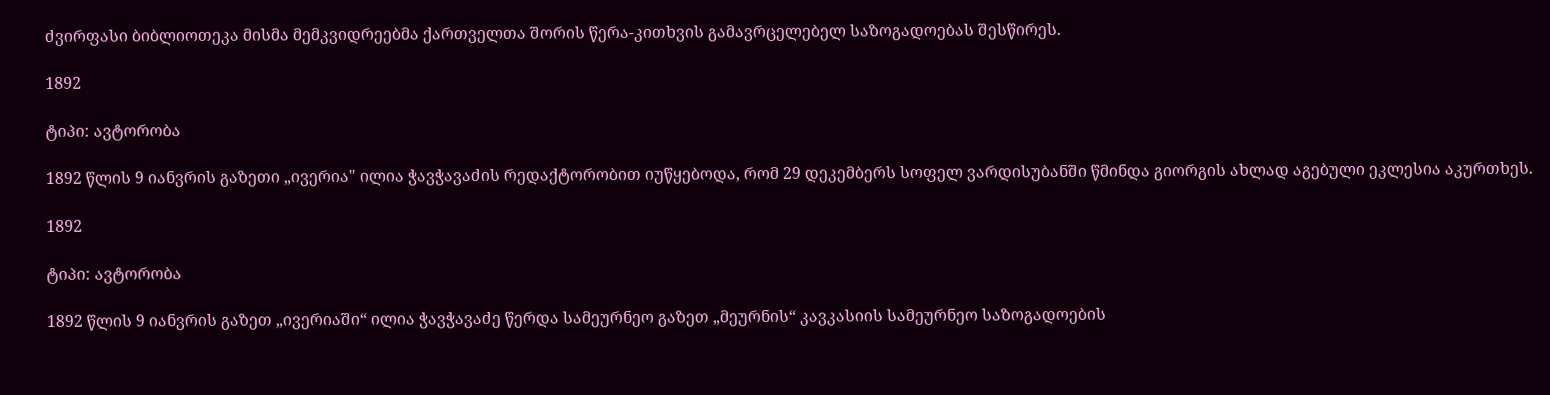ძვირფასი ბიბლიოთეკა მისმა მემკვიდრეებმა ქართველთა შორის წერა-კითხვის გამავრცელებელ საზოგადოებას შესწირეს.

1892

ტიპი: ავტორობა

1892 წლის 9 იანვრის გაზეთი „ივერია" ილია ჭავჭავაძის რედაქტორობით იუწყებოდა, რომ 29 დეკემბერს სოფელ ვარდისუბანში წმინდა გიორგის ახლად აგებული ეკლესია აკურთხეს.

1892

ტიპი: ავტორობა

1892 წლის 9 იანვრის გაზეთ „ივერიაში“ ილია ჭავჭავაძე წერდა სამეურნეო გაზეთ „მეურნის“ კავკასიის სამეურნეო საზოგადოების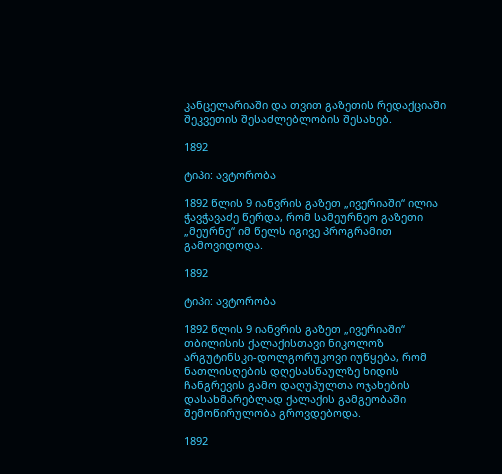კანცელარიაში და თვით გაზეთის რედაქციაში შეკვეთის შესაძლებლობის შესახებ.

1892

ტიპი: ავტორობა

1892 წლის 9 იანვრის გაზეთ „ივერიაში“ ილია ჭავჭავაძე წერდა, რომ სამეურნეო გაზეთი „მეურნე“ იმ წელს იგივე პროგრამით გამოვიდოდა.

1892

ტიპი: ავტორობა

1892 წლის 9 იანვრის გაზეთ „ივერიაში“ თბილისის ქალაქისთავი ნიკოლოზ არგუტინსკი-დოლგორუკოვი იუწყება, რომ ნათლისღების დღესასწაულზე ხიდის ჩანგრევის გამო დაღუპულთა ოჯახების დასახმარებლად ქალაქის გამგეობაში შემოწირულობა გროვდებოდა.

1892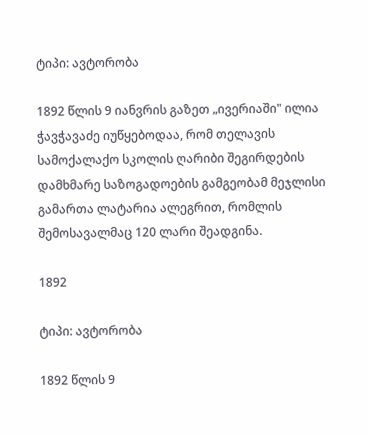ტიპი: ავტორობა

1892 წლის 9 იანვრის გაზეთ „ივერიაში" ილია ჭავჭავაძე იუწყებოდაა, რომ თელავის სამოქალაქო სკოლის ღარიბი შეგირდების დამხმარე საზოგადოების გამგეობამ მეჯლისი გამართა ლატარია ალეგრით, რომლის შემოსავალმაც 120 ლარი შეადგინა.

1892

ტიპი: ავტორობა

1892 წლის 9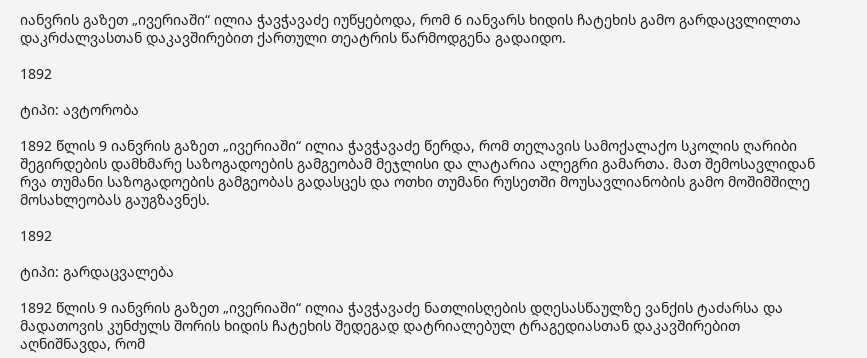იანვრის გაზეთ „ივერიაში“ ილია ჭავჭავაძე იუწყებოდა, რომ 6 იანვარს ხიდის ჩატეხის გამო გარდაცვლილთა დაკრძალვასთან დაკავშირებით ქართული თეატრის წარმოდგენა გადაიდო.

1892

ტიპი: ავტორობა

1892 წლის 9 იანვრის გაზეთ „ივერიაში“ ილია ჭავჭავაძე წერდა, რომ თელავის სამოქალაქო სკოლის ღარიბი შეგირდების დამხმარე საზოგადოების გამგეობამ მეჯლისი და ლატარია ალეგრი გამართა. მათ შემოსავლიდან რვა თუმანი საზოგადოების გამგეობას გადასცეს და ოთხი თუმანი რუსეთში მოუსავლიანობის გამო მოშიმშილე მოსახლეობას გაუგზავნეს.

1892

ტიპი: გარდაცვალება

1892 წლის 9 იანვრის გაზეთ „ივერიაში“ ილია ჭავჭავაძე ნათლისღების დღესასწაულზე ვანქის ტაძარსა და მადათოვის კუნძულს შორის ხიდის ჩატეხის შედეგად დატრიალებულ ტრაგედიასთან დაკავშირებით აღნიშნავდა, რომ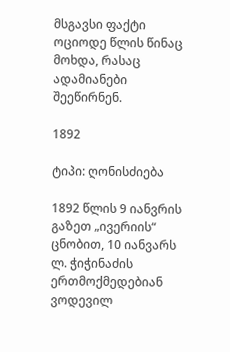მსგავსი ფაქტი ოციოდე წლის წინაც მოხდა, რასაც ადამიანები შეეწირნენ.

1892

ტიპი: ღონისძიება

1892 წლის 9 იანვრის გაზეთ „ივერიის“ ცნობით, 10 იანვარს ლ. ჭიჭინაძის ერთმოქმედებიან ვოდევილ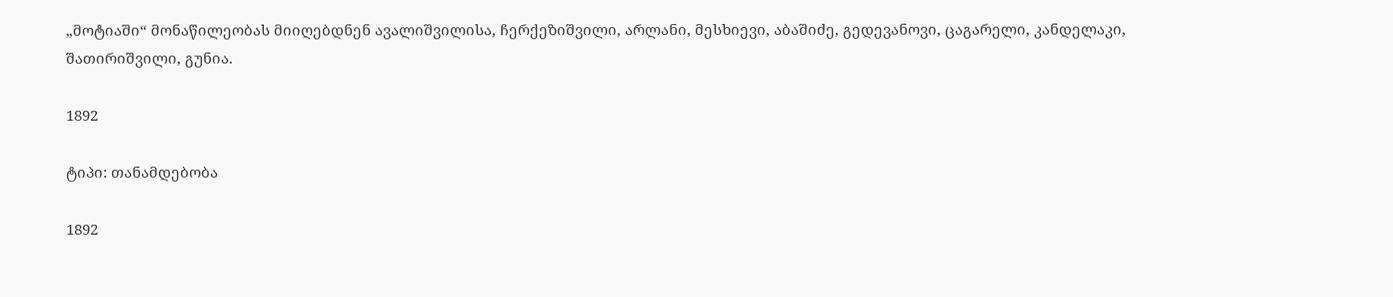„მოტიაში“ მონაწილეობას მიიღებდნენ ავალიშვილისა, ჩერქეზიშვილი, არლანი, მესხიევი, აბაშიძე, გედევანოვი, ცაგარელი, კანდელაკი, შათირიშვილი, გუნია.

1892

ტიპი: თანამდებობა

1892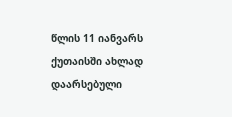წლის 11 იანვარს ქუთაისში ახლად დაარსებული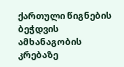ქართული წიგნების ბეჭდვის ამხანაგობის კრებაზე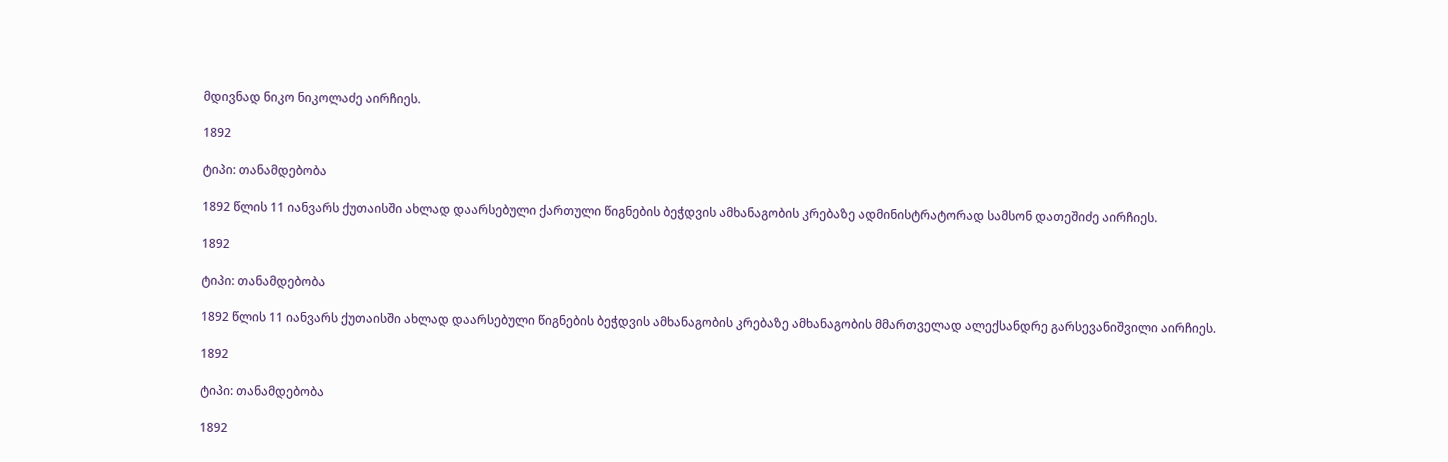მდივნად ნიკო ნიკოლაძე აირჩიეს.

1892

ტიპი: თანამდებობა

1892 წლის 11 იანვარს ქუთაისში ახლად დაარსებული ქართული წიგნების ბეჭდვის ამხანაგობის კრებაზე ადმინისტრატორად სამსონ დათეშიძე აირჩიეს.

1892

ტიპი: თანამდებობა

1892 წლის 11 იანვარს ქუთაისში ახლად დაარსებული წიგნების ბეჭდვის ამხანაგობის კრებაზე ამხანაგობის მმართველად ალექსანდრე გარსევანიშვილი აირჩიეს.

1892

ტიპი: თანამდებობა

1892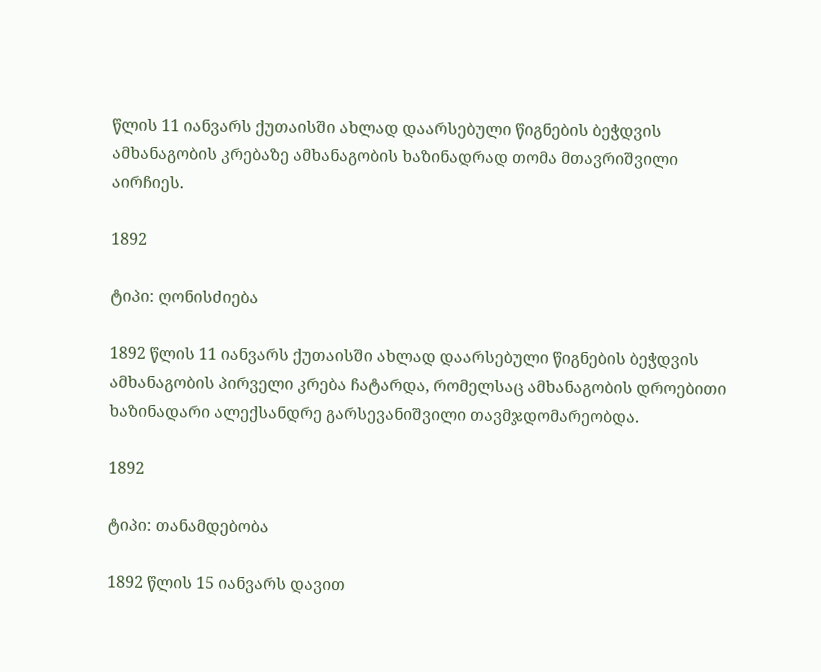წლის 11 იანვარს ქუთაისში ახლად დაარსებული წიგნების ბეჭდვის ამხანაგობის კრებაზე ამხანაგობის ხაზინადრად თომა მთავრიშვილი აირჩიეს.

1892

ტიპი: ღონისძიება

1892 წლის 11 იანვარს ქუთაისში ახლად დაარსებული წიგნების ბეჭდვის ამხანაგობის პირველი კრება ჩატარდა, რომელსაც ამხანაგობის დროებითი ხაზინადარი ალექსანდრე გარსევანიშვილი თავმჯდომარეობდა.

1892

ტიპი: თანამდებობა

1892 წლის 15 იანვარს დავით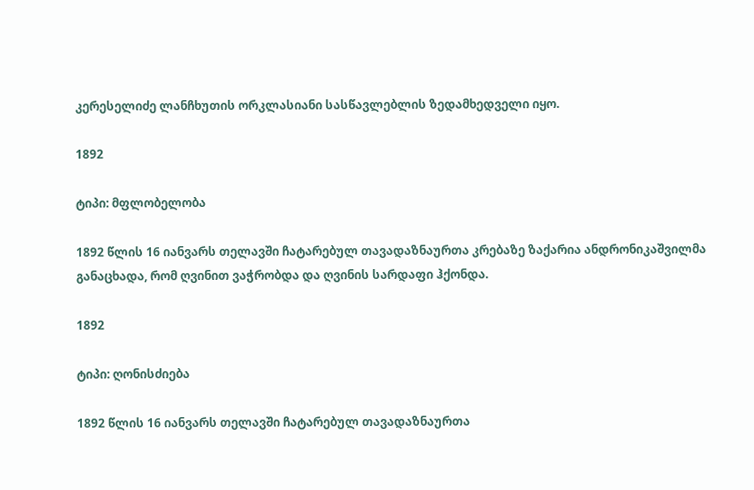კერესელიძე ლანჩხუთის ორკლასიანი სასწავლებლის ზედამხედველი იყო.

1892

ტიპი: მფლობელობა

1892 წლის 16 იანვარს თელავში ჩატარებულ თავადაზნაურთა კრებაზე ზაქარია ანდრონიკაშვილმა განაცხადა, რომ ღვინით ვაჭრობდა და ღვინის სარდაფი ჰქონდა.

1892

ტიპი: ღონისძიება

1892 წლის 16 იანვარს თელავში ჩატარებულ თავადაზნაურთა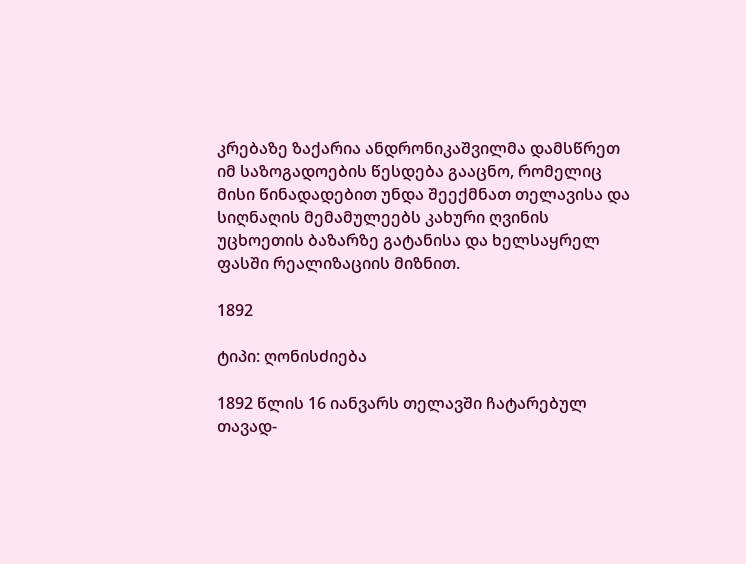კრებაზე ზაქარია ანდრონიკაშვილმა დამსწრეთ იმ საზოგადოების წესდება გააცნო, რომელიც მისი წინადადებით უნდა შეექმნათ თელავისა და სიღნაღის მემამულეებს კახური ღვინის უცხოეთის ბაზარზე გატანისა და ხელსაყრელ ფასში რეალიზაციის მიზნით.

1892

ტიპი: ღონისძიება

1892 წლის 16 იანვარს თელავში ჩატარებულ თავად-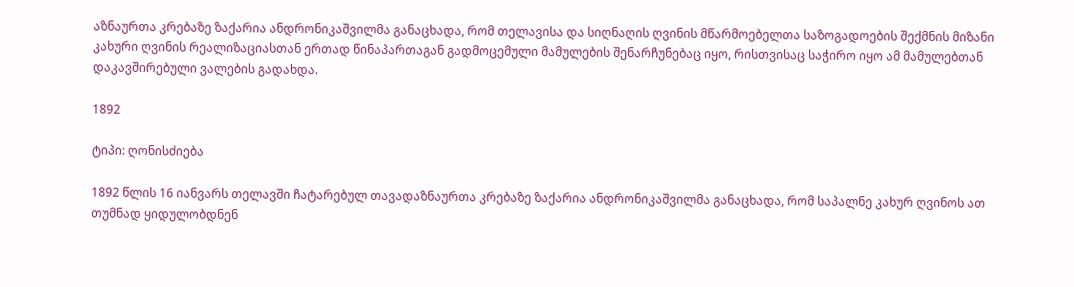აზნაურთა კრებაზე ზაქარია ანდრონიკაშვილმა განაცხადა, რომ თელავისა და სიღნაღის ღვინის მწარმოებელთა საზოგადოების შექმნის მიზანი კახური ღვინის რეალიზაციასთან ერთად წინაპართაგან გადმოცემული მამულების შენარჩუნებაც იყო, რისთვისაც საჭირო იყო ამ მამულებთან დაკავშირებული ვალების გადახდა.

1892

ტიპი: ღონისძიება

1892 წლის 16 იანვარს თელავში ჩატარებულ თავადაზნაურთა კრებაზე ზაქარია ანდრონიკაშვილმა განაცხადა, რომ საპალნე კახურ ღვინოს ათ თუმნად ყიდულობდნენ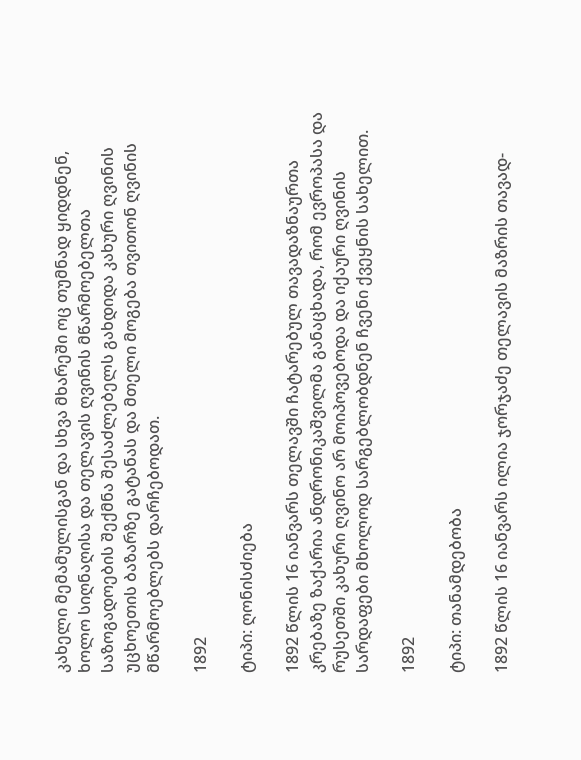კახელი მემამულისგან და სხვა მხარეში ოც თუმნად ყიდდნენ, ხოლო სიღნაღისა და თელავის ღვინის მწარმოებელთა საზოგადოების შექმნა შესაძლებელს გახდიდა კახური ღვინის უცხოეთის ბაზარზე გატანას და მთელი მოგება თვითონ ღვინის მწარმოებლებს დარჩებოდათ.

1892

ტიპი: ღონისძიება

1892 წლის 16 იანვარს თელავში ჩატარებულ თავადაზნაურთა კრებაზე ზაქარია ანდრონიკაშვილმა განაცხადა, რომ ევროპასა და რუსეთში კახური ღვინო არ მოიპოვებოდა და იქაური ღვინის სარდაფები მხოლოდ სარგებლობდნენ ჩვენი ქვეყნის სახელით.

1892

ტიპი: თანამდებობა

1892 წლის 16 იანვარს ილია ჯორჯაძე თელავის მაზრის თავად-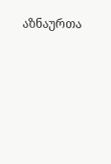აზნაურთა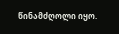წინამძღოლი იყო.